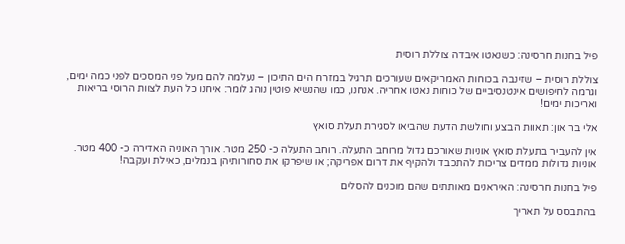פיל בחנות חרסינה: כשנאטו איבדה צוללת רוסית

צוללת רוסית – שזינבה בכוחות האמריקאים שעורכים תרגיל במזרח הים התיכון – נעלמה להם מעל פני המסכים לפני כמה ימים, וגרמה לחיפושים אינטנסיביים של כוחות נאטו אחריה. אנחנו, כמו שהנשיא פוטין נוהג לומר: איחנו כל העת לצוות הרוסי בריאות ואריכות ימים!

אלי בר און: תאוות הבצע וחולשת הדעת שהביאו לסגירת תעלת סואץ

אין להעביר בתעלת סואץ אוניות שאורכם גדול מרוחב התעלה. רוחב התעלה כ- 250 מטר. אורך האוניה האדירה כ- 400 מטר. אוניות גדולות ממדים צריכות להתכבד ולהקיף את דרום אפריקה; או שיפרקו את סחורותיהן בנמלים, כאילת ועקבה!

פיל בחנות חרסינה: האיראנים מאותתים שהם מוכנים להסלים

בהתבסס על תאריך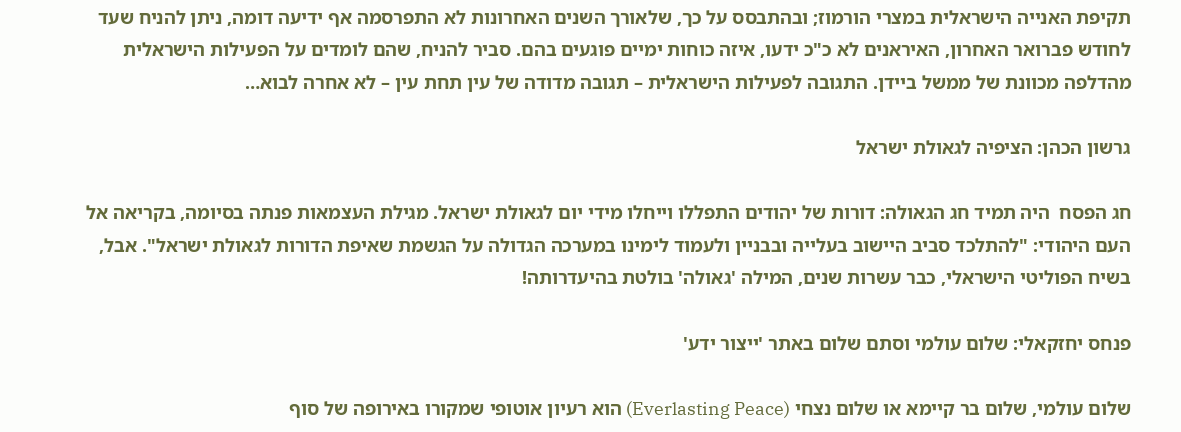תקיפת האנייה הישראלית במצרי הורמוז; ובהתבסס על כך, שלאורך השנים האחרונות לא התפרסמה אף ידיעה דומה, ניתן להניח שעד לחודש פברואר האחרון, האיראנים לא כ"כ ידעו, איזה כוחות ימיים פוגעים בהם. סביר להניח, שהם לומדים על הפעילות הישראלית מהדלפה מכוונת של ממשל ביידן. התגובה לפעילות הישראלית – תגובה מדודה של עין תחת עין – לא אחרה לבוא…

גרשון הכהן: הציפיה לגאולת ישראל

חג הפסח  היה תמיד חג הגאולה: דורות של יהודים התפללו וייחלו מידי יום לגאולת ישראל. מגילת העצמאות פנתה בסיומה, בקריאה אל העם היהודי: "להתלכד סביב היישוב בעלייה ובבניין ולעמוד לימינו במערכה הגדולה על הגשמת שאיפת הדורות לגאולת ישראל". אבל, בשיח הפוליטי הישראלי, כבר עשרות שנים, המילה 'גאולה' בולטת בהיעדרותה!

פנחס יחזקאלי: שלום עולמי וסתם שלום באתר 'ייצור ידע'

שלום עולמי, שלום בר קיימא או שלום נצחי (Everlasting Peace) הוא רעיון אוטופי שמקורו באירופה של סוף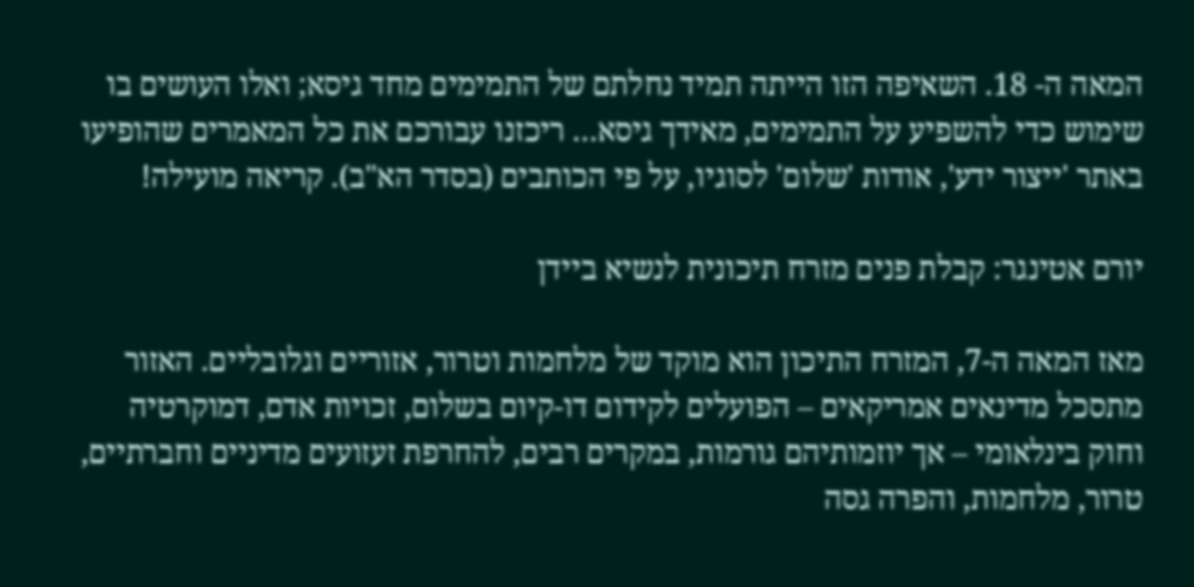המאה ה- 18. השאיפה הזו הייתה תמיד נחלתם של התמימים מחד גיסא; ואלו העושים בו שימוש כדי להשפיע על התמימים, מאידך גיסא… ריכזנו עבורכם את כל המאמרים שהופיעו באתר 'ייצור ידע', אודות 'שלום' לסוגיו, על פי הכותבים (בסדר הא"ב). קריאה מועילה!

יורם אטינגר: קבלת פנים מזרח תיכונית לנשיא ביידן

מאז המאה ה-7, המזרח התיכון הוא מוקד של מלחמות וטרור, אזוריים וגלובליים. האזור מתסכל מדינאים אמריקאים – הפועלים לקידום דו-קיום בשלום, זכויות אדם, דמוקרטיה וחוק בינלאומי – אך יוזמותיהם גורמות, במקרים רבים, להחרפת זעזועים מדיניים וחברתיים, טרור, מלחמות, והפרה גסה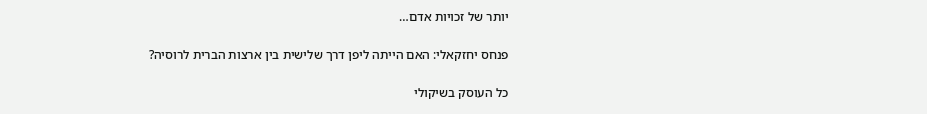יותר של זכויות אדם…

פנחס יחזקאלי: האם הייתה ליפן דרך שלישית בין ארצות הברית לרוסיה?

כל העוסק בשיקולי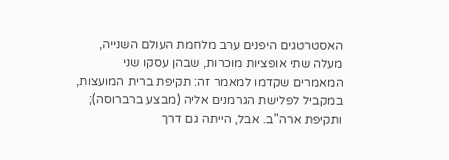האסטרטגים היפנים ערב מלחמת העולם השנייה, מעלה שתי אופציות מוכרות, שבהן עסקו שני המאמרים שקדמו למאמר זה: תקיפת ברית המועצות, במקביל לפלישת הגרמנים אליה (מבצע ברברוסה); ותקיפת ארה"ב. אבל, הייתה גם דרך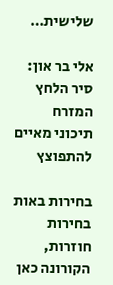שלישית…

אלי בר און: סיר הלחץ המזרח תיכוני מאיים להתפוצץ

בחירות באות בחירות חוזרות, הקורונה כאן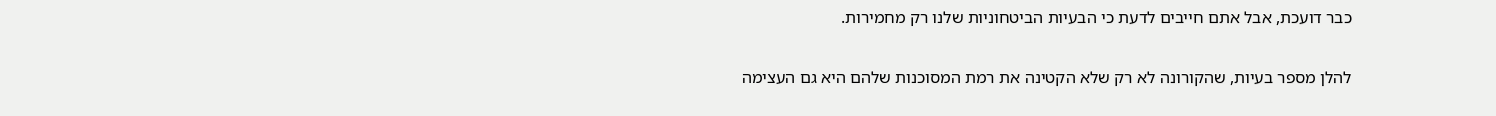כבר דועכת, אבל אתם חייבים לדעת כי הבעיות הביטחוניות שלנו רק מחמירות.

להלן מספר בעיות, שהקורונה לא רק שלא הקטינה את רמת המסוכנות שלהם היא גם העצימה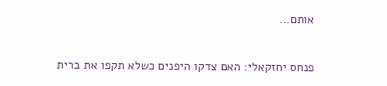אותם…

פנחס יחזקאלי: האם צדקו היפנים כשלא תקפו את ברית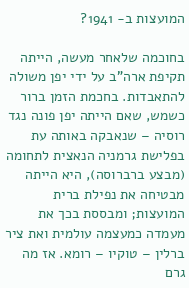המועצות ב- 1941?

בחוכמה שלאחר מעשה, הייתה תקיפת ארה"ב על ידי יפן משולה להתאבדות. בחכמת הזמן ברור כשמש, שאם הייתה יפן פונה נגד רוסיה – שנאבקה באותה עת בפלישת גרמניה הנאצית לתחומה (מבצע ברברוסה), היא הייתה מבטיחה את נפילת ברית המועצות; ומבססת בכך את מעמדה כמעצמה עולמית ואת ציר ברלין – טוקיו – רומא. אז מה גרם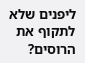ליפנים שלא לתקוף את הרוסים?